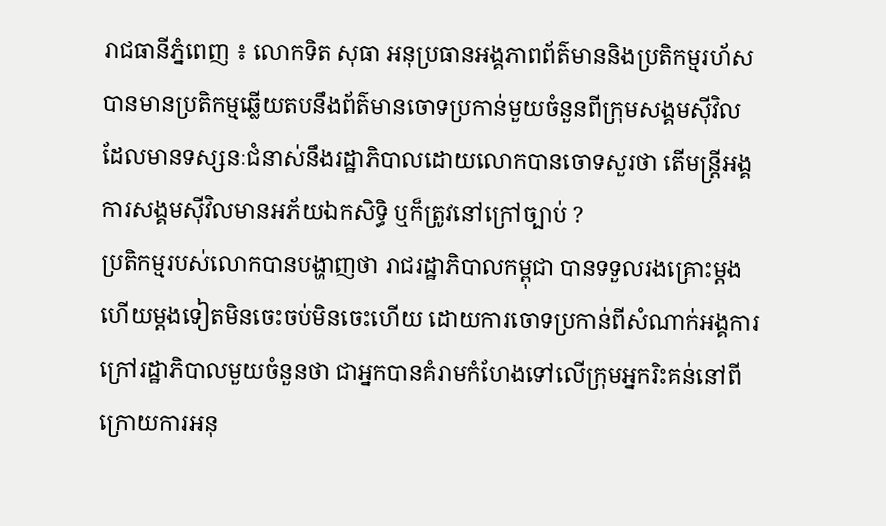រាជធានីភ្នំពេញ ៖ លោកទិត សុធា អនុប្រធានអង្គភាពព័ត៌មាននិងប្រតិកម្មរហ័ស បានមានប្រតិកម្មឆ្លើយតបនឹងព័ត៌មានចោទប្រកាន់មួយចំនួនពីក្រុមសង្គមស៊ីវិល ដែលមានទស្សនៈជំនាស់នឹងរដ្ឋាភិបាលដោយលោកបានចោទសួរថា តើមន្ត្រីអង្គការសង្គមស៊ីវិលមានអភ័យឯកសិទ្ធិ ឬក៏ត្រូវនៅក្រៅច្បាប់ ?
ប្រតិកម្មរបស់លោកបានបង្ហាញថា រាជរដ្ឋាភិបាលកម្ពុជា បានទទួលរងគ្រោះម្តងហើយម្តងទៀតមិនចេះចប់មិនចេះហើយ ដោយការចោទប្រកាន់ពីសំណាក់អង្គការក្រៅរដ្ឋាភិបាលមួយចំនួនថា ជាអ្នកបានគំរាមកំហែងទៅលើក្រុមអ្នករិះគន់នៅពីក្រោយការអនុ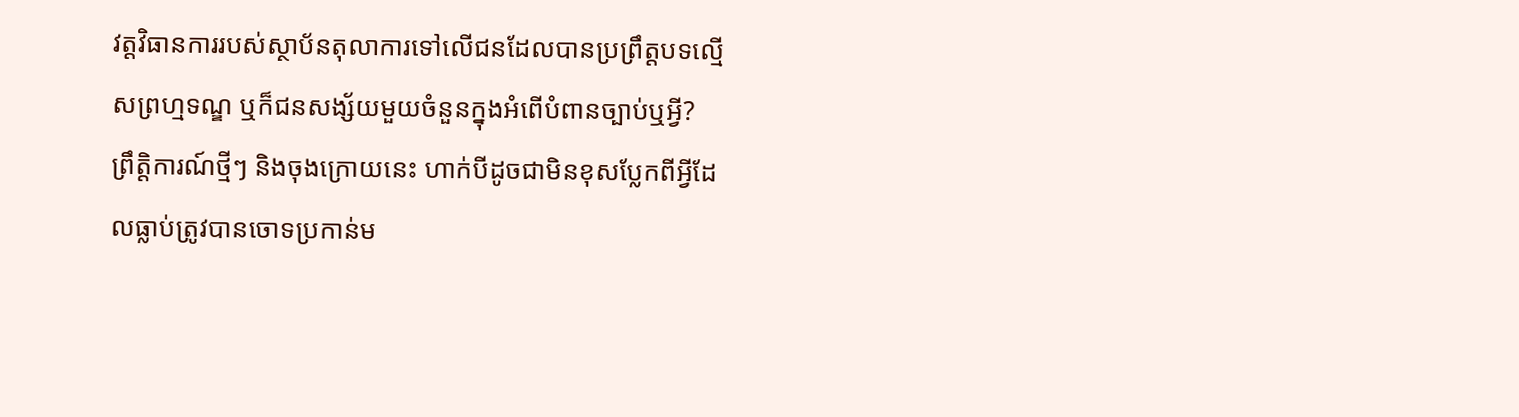វត្តវិធានការរបស់ស្ថាប័នតុលាការទៅលើជនដែលបានប្រព្រឹត្តបទល្មើសព្រហ្មទណ្ឌ ឬក៏ជនសង្ស័យមួយចំនួនក្នុងអំពើបំពានច្បាប់ឬអ្វី?
ព្រឹត្តិការណ៍ថ្មីៗ និងចុងក្រោយនេះ ហាក់បីដូចជាមិនខុសប្លែកពីអ្វីដែលធ្លាប់ត្រូវបានចោទប្រកាន់ម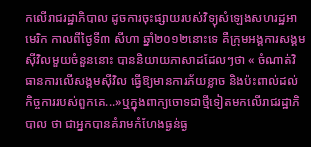កលើរាជរដ្ឋាភិបាល ដូចការចុះផ្សាយរបស់វិទ្យុសំឡេងសហរដ្ឋអាមេរិក កាលពីថ្ងៃទី៣ សីហា ឆ្នាំ២០១២នោះទេ គឺក្រុមអង្គការសង្គមស៊ីវិលមួយចំនួននោះ បាននិយាយភាសាដដែលៗថា « ចំណាត់វិធានការលើសង្គមស៊ីវិល ធ្វើឱ្យមានការភ័យខ្លាច និងប៉ះពាល់ដល់កិច្ចការរបស់ពួកគេ...»ឬក្នុងពាក្យចោទជាថ្មីទៀតមកលើរាជរដ្ឋាភិបាល ថា ជាអ្នកបានគំរាមកំហែងធ្ងន់ធ្ង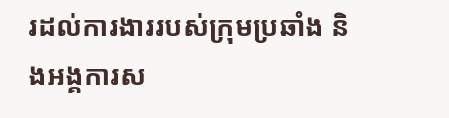រដល់ការងាររបស់ក្រុមប្រឆាំង និងអង្គការស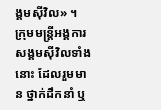ង្គមស៊ីវិល» ។
ក្រុមមន្ត្រីអង្គការសង្គមស៊ីវិលទាំងនោះ ដែលរួមមាន ថ្នាក់ដឹកនាំ ឬ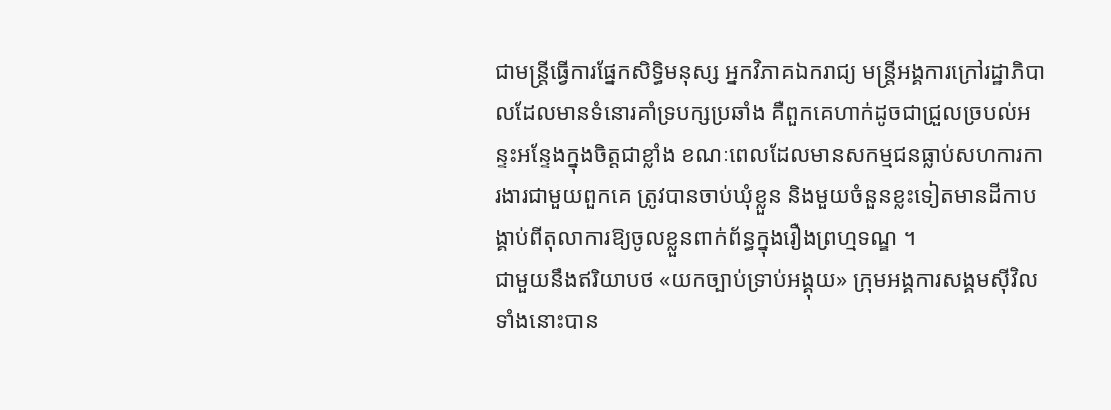ជាមន្ត្រីធ្វើការផ្នែកសិទ្ធិមនុស្ស អ្នកវិភាគឯករាជ្យ មន្ត្រីអង្គការក្រៅរដ្ឋាភិបាលដែលមានទំនោរគាំទ្របក្សប្រឆាំង គឺពួកគេហាក់ដូចជាជ្រួលច្របល់អន្ទះអន្ទែងក្នុងចិត្តជាខ្លាំង ខណៈពេលដែលមានសកម្មជនធ្លាប់សហការការងារជាមួយពួកគេ ត្រូវបានចាប់ឃុំខ្លួន និងមួយចំនួនខ្លះទៀតមានដីកាបង្គាប់ពីតុលាការឱ្យចូលខ្លួនពាក់ព័ន្ធក្នុងរឿងព្រហ្មទណ្ឌ ។
ជាមួយនឹងឥរិយាបថ «យកច្បាប់ទ្រាប់អង្គុយ» ក្រុមអង្គការសង្គមស៊ីវិលទាំងនោះបាន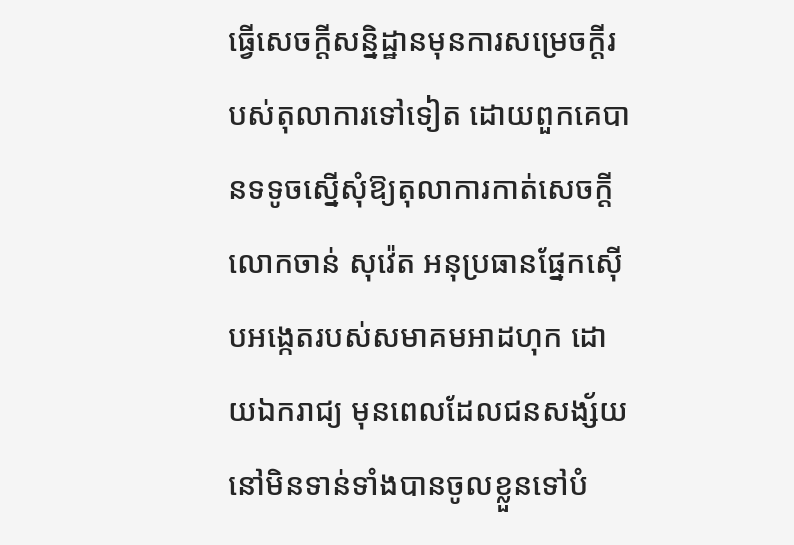ធ្វើសេចក្តីសន្និដ្ឋានមុនការសម្រេចក្តីរបស់តុលាការទៅទៀត ដោយពួកគេបានទទូចស្នើសុំឱ្យតុលាការកាត់សេចក្តីលោកចាន់ សុវ៉េត អនុប្រធានផ្នែកស៊ើបអង្កេតរបស់សមាគមអាដហុក ដោយឯករាជ្យ មុនពេលដែលជនសង្ស័យនៅមិនទាន់ទាំងបានចូលខ្លួនទៅបំ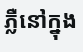ភ្លឺនៅក្នុង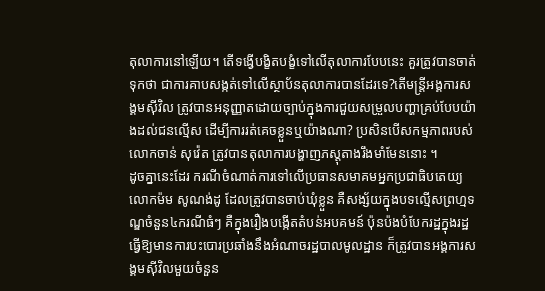តុលាការនៅឡើយ។ តើទង្វើបង្ខិតបង្ខំទៅលើតុលាការបែបនេះ គួរត្រូវបានចាត់ទុកថា ជាការគាបសង្កត់ទៅលើស្ថាប័នតុលាការបានដែរទេ?តើមន្ត្រីអង្គការសង្គមស៊ីវិល ត្រូវបានអនុញ្ញាតដោយច្បាប់ក្នុងការជួយសម្រួលបញ្ហាគ្រប់បែបយ៉ាងដល់ជនល្មើស ដើម្បីការរត់គេចខ្លួនឬយ៉ាងណា? ប្រសិនបើសកម្មភាពរបស់លោកចាន់ សុវ៉េត ត្រូវបានតុលាការបង្ហាញភស្តុតាងរឹងមាំមែននោះ ។
ដូចគ្នានេះដែរ ករណីចំណាត់ការទៅលើប្រធានសមាគមអ្នកប្រជាធិបតេយ្យលោកម៉ម សូណង់ដូ ដែលត្រូវបានចាប់ឃុំខ្លួន គឺសង្ស័យក្នុងបទល្មើសព្រហ្មទណ្ឌចំនួន៤ករណីធំៗ គឺក្នុងរឿងបង្កើតតំបន់អបគមន៍ ប៉ុនប៉ងបំបែករដ្ឋក្នុងរដ្ឋ ធ្វើឱ្យមានការបះបោរប្រឆាំងនឹងអំណាចរដ្ឋបាលមូលដ្ឋាន ក៏ត្រូវបានអង្គការសង្គមស៊ីវិលមួយចំនួន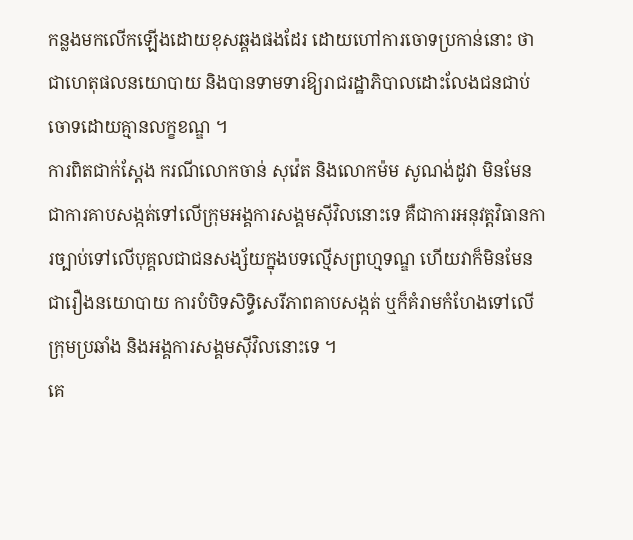កន្លងមកលើកឡើងដោយខុសឆ្គងផងដែរ ដោយហៅការចោទប្រកាន់នោះ ថាជាហេតុផលនយោបាយ និងបានទាមទារឱ្យរាជរដ្ឋាភិបាលដោះលែងជនជាប់ចោទដោយគ្មានលក្ខខណ្ឌ ។
ការពិតជាក់ស្តែង ករណីលោកចាន់ សុវ៉េត និងលោកម៉ម សូណង់ដូវា មិនមែនជាការគាបសង្កត់ទៅលើក្រុមអង្គការសង្គមស៊ីវិលនោះទេ គឺជាការអនុវត្តវិធានការច្បាប់ទៅលើបុគ្គលជាជនសង្ស័យក្នុងបទល្មើសព្រហ្មទណ្ឌ ហើយវាក៏មិនមែនជារឿងនយោបាយ ការបំបិទសិទ្ធិសេរីភាពគាបសង្កត់ ឬក៏គំរាមកំហែងទៅលើក្រុមប្រឆាំង និងអង្គការសង្គមស៊ីវិលនោះទេ ។
គេ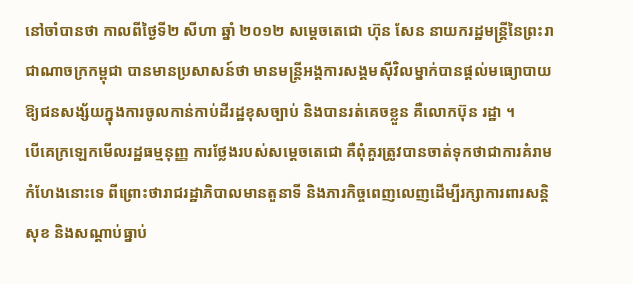នៅចាំបានថា កាលពីថ្ងៃទី២ សីហា ឆ្នាំ ២០១២ សម្តេចតេជោ ហ៊ុន សែន នាយករដ្ឋមន្ត្រីនៃព្រះរាជាណាចក្រកម្ពុជា បានមានប្រសាសន៍ថា មានមន្ត្រីអង្គការសង្គមស៊ីវិលម្នាក់បានផ្តល់មធ្យោបាយឱ្យជនសង្ស័យក្នុងការចូលកាន់កាប់ដីរដ្ឋខុសច្បាប់ និងបានរត់គេចខ្លួន គឺលោកប៊ុន រដ្ឋា ។
បើគេក្រឡេកមើលរដ្ឋធម្មនុញ្ញ ការថ្លែងរបស់សម្តេចតេជោ គឺពុំគួរត្រូវបានចាត់ទុកថាជាការគំរាមកំហែងនោះទេ ពីព្រោះថារាជរដ្ឋាភិបាលមានតួនាទី និងភារកិច្ចពេញលេញដើម្បីរក្សាការពារសន្តិសុខ និងសណ្តាប់ធ្នាប់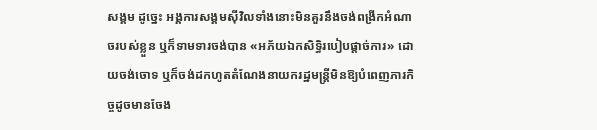សង្គម ដូច្នេះ អង្គការសង្គមស៊ីវិលទាំងនោះមិនគួរនឹងចង់ពង្រីកអំណាចរបស់ខ្លួន ឬក៏ទាមទារចង់បាន «អភ័យឯកសិទ្ធិរបៀបផ្តាច់ការ» ដោយចង់ចោទ ឬក៏ចង់ដកហូតតំណែងនាយករដ្ឋមន្ត្រីមិនឱ្យបំពេញភារកិច្ចដូចមានចែង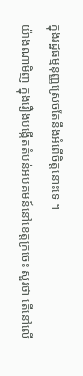ក្នុងរដ្ឋធម្មនុញ្ញស្រេចតែនឹងអំពើចិត្តនោះទេ ។
យ៉ាងណាមិញ ក្នុងរឿងបង្កើតតំបន់អបគមន៍នៅខេត្តក្រចេះ សួរថា តើនៅលើ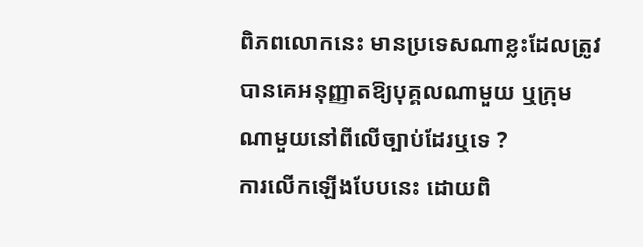ពិភពលោកនេះ មានប្រទេសណាខ្លះដែលត្រូវបានគេអនុញ្ញាតឱ្យបុគ្គលណាមួយ ឬក្រុមណាមួយនៅពីលើច្បាប់ដែរឬទេ ?
ការលើកឡើងបែបនេះ ដោយពិ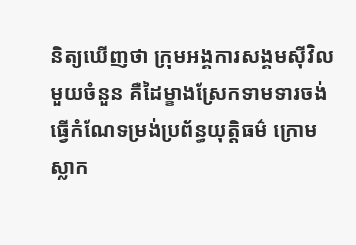និត្យឃើញថា ក្រុមអង្គការសង្គមស៊ីវិលមួយចំនួន គឺដៃម្ខាងស្រែកទាមទារចង់ធ្វើកំណែទម្រង់ប្រព័ន្ធយុត្តិធម៌ ក្រោមស្លាក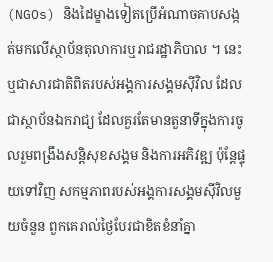(NGOs) និងដៃម្ខាងទៀតប្រើអំណាចគាបសង្កត់មកលើស្ថាប័នតុលាការឬរាជរដ្ឋាភិបាល ។ នេះឬជាសារជាតិពិតរបស់អង្គការសង្គមស៊ីវិល ដែលជាស្ថាប័នឯករាជ្យ ដែលគួរតែមានតួនាទីក្នុងការចូលរួមពង្រឹងសន្តិសុខសង្គម និងការអភិវឌ្ឍ ប៉ុន្តែផ្ទុយទៅវិញ សកម្មភាពរបស់អង្គការសង្គមស៊ីវិលមួយចំនួន ពួកគេរាល់ថ្ងៃបែរជាខិតខំនាំគ្នា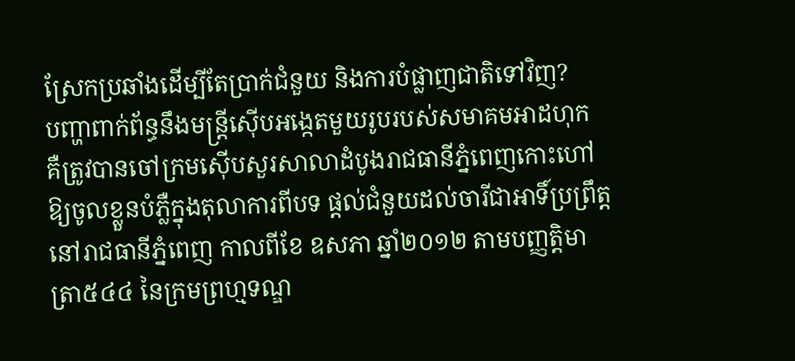ស្រែកប្រឆាំងដើម្បីតែប្រាក់ជំនួយ និងការបំផ្លាញជាតិទៅវិញ?
បញ្ហាពាក់ព័ន្ធនឹងមន្ត្រីស៊ើបអង្កេតមួយរូបរបស់សមាគមអាដហុក គឺត្រូវបានចៅក្រមស៊ើបសួរសាលាដំបូងរាជធានីភ្នំពេញកោះហៅឱ្យចូលខ្លួនបំភ្លឺក្នុងតុលាការពីបទ ផ្តល់ជំនួយដល់ចារីជាអាទិ៍ប្រព្រឹត្តនៅរាជធានីភ្នំពេញ កាលពីខែ ឧសភា ឆ្នាំ២០១២ តាមបញ្ញត្តិមាត្រា៥៤៤ នៃក្រមព្រហ្មទណ្ឌ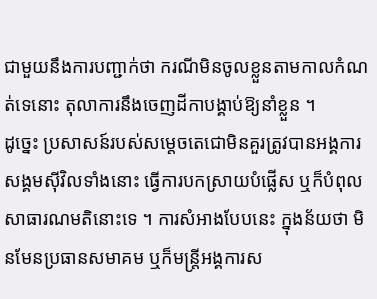ជាមួយនឹងការបញ្ជាក់ថា ករណីមិនចូលខ្លួនតាមកាលកំណត់ទេនោះ តុលាការនឹងចេញដីកាបង្គាប់ឱ្យនាំខ្លួន ។
ដូច្នេះ ប្រសាសន៍របស់សម្តេចតេជោមិនគួរត្រូវបានអង្គការសង្គមស៊ីវិលទាំងនោះ ធ្វើការបកស្រាយបំផ្លើស ឬក៏បំពុលសាធារណមតិនោះទេ ។ ការសំអាងបែបនេះ ក្នុងន័យថា មិនមែនប្រធានសមាគម ឬក៏មន្ត្រីអង្គការស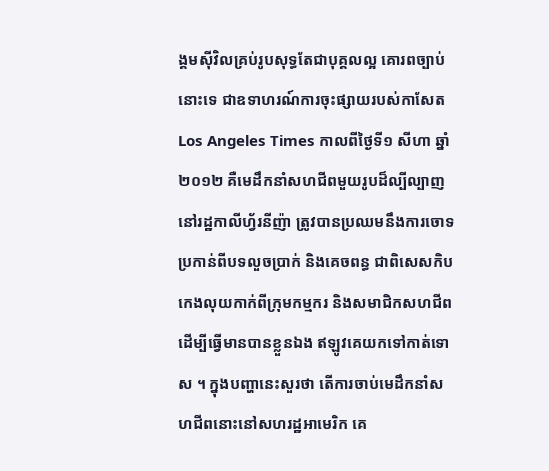ង្គមស៊ីវិលគ្រប់រូបសុទ្ធតែជាបុគ្គលល្អ គោរពច្បាប់នោះទេ ជាឧទាហរណ៍ការចុះផ្សាយរបស់កាសែត Los Angeles Times កាលពីថ្ងៃទី១ សីហា ឆ្នាំ ២០១២ គឺមេដឹកនាំសហជីពមួយរូបដ៏ល្បីល្បាញនៅរដ្ឋកាលីហ្វ័រនីញ៉ា ត្រូវបានប្រឈមនឹងការចោទប្រកាន់ពីបទលួចប្រាក់ និងគេចពន្ធ ជាពិសេសកិបកេងលុយកាក់ពីក្រុមកម្មករ និងសមាជិកសហជីព ដើម្បីធ្វើមានបានខ្លួនឯង ឥឡូវគេយកទៅកាត់ទោស ។ ក្នុងបញ្ហានេះសួរថា តើការចាប់មេដឹកនាំសហជីពនោះនៅសហរដ្ឋអាមេរិក គេ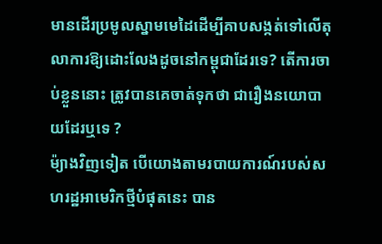មានដើរប្រមូលស្នាមមេដៃដើម្បីគាបសង្កត់ទៅលើតុលាការឱ្យដោះលែងដូចនៅកម្ពុជាដែរទេ? តើការចាប់ខ្លួននោះ ត្រូវបានគេចាត់ទុកថា ជារឿងនយោបាយដែរឬទេ ?
ម៉្យាងវិញទៀត បើយោងតាមរបាយការណ៍របស់សហរដ្ឋអាមេរិកថ្មីបំផុតនេះ បាន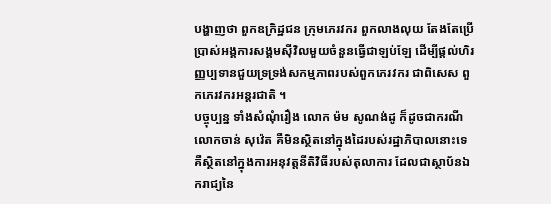បង្ហាញថា ពួកឧក្រិដ្ឋជន ក្រុមភេរវករ ពួកលាងលុយ តែងតែប្រើប្រាស់អង្គការសង្គមស៊ីវិលមួយចំនួនធ្វើជាឡប់ឡែ ដើម្បីផ្តល់ហិរញ្ញប្បទានជួយទ្រទ្រង់សកម្មភាពរបស់ពួកភេរវករ ជាពិសេស ពួកភេរវករអន្តរជាតិ ។
បច្ចុប្បន្ន ទាំងសំណុំរឿង លោក ម៉ម សូណង់ដូ ក៏ដូចជាករណីលោកចាន់ សុវ៉េត គឺមិនស្ថិតនៅក្នុងដៃរបស់រដ្ឋាភិបាលនោះទេ គឺស្ថិតនៅក្នុងការអនុវត្តនីតិវិធីរបស់តុលាការ ដែលជាស្ថាប័នឯករាជ្យនៃ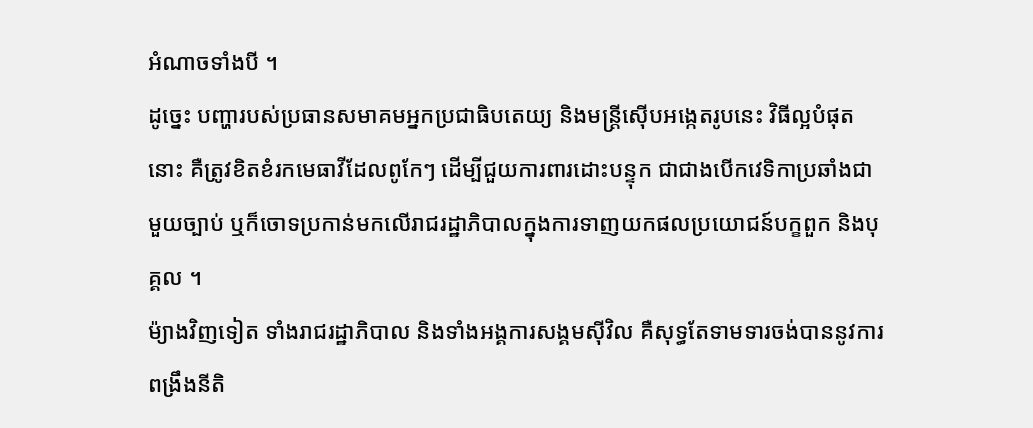អំណាចទាំងបី ។
ដូច្នេះ បញ្ហារបស់ប្រធានសមាគមអ្នកប្រជាធិបតេយ្យ និងមន្ត្រីស៊ើបអង្កេតរូបនេះ វិធីល្អបំផុតនោះ គឺត្រូវខិតខំរកមេធាវីដែលពូកែៗ ដើម្បីជួយការពារដោះបន្ទុក ជាជាងបើកវេទិកាប្រឆាំងជាមួយច្បាប់ ឬក៏ចោទប្រកាន់មកលើរាជរដ្ឋាភិបាលក្នុងការទាញយកផលប្រយោជន៍បក្ខពួក និងបុគ្គល ។
ម៉្យាងវិញទៀត ទាំងរាជរដ្ឋាភិបាល និងទាំងអង្គការសង្គមស៊ីវិល គឺសុទ្ធតែទាមទារចង់បាននូវការពង្រឹងនីតិ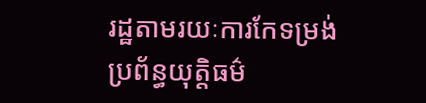រដ្ឋតាមរយៈការកែទម្រង់ប្រព័ន្ធយុត្តិធម៌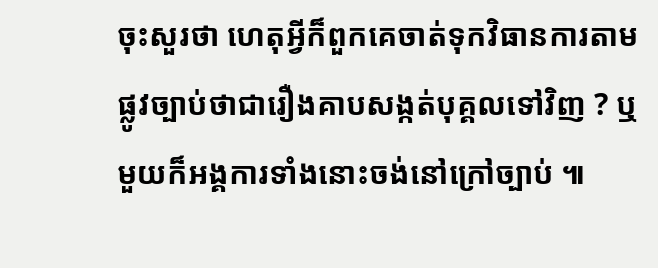ចុះសួរថា ហេតុអ្វីក៏ពួកគេចាត់ទុកវិធានការតាមផ្លូវច្បាប់ថាជារឿងគាបសង្កត់បុគ្គលទៅវិញ ? ឬមួយក៏អង្គការទាំងនោះចង់នៅក្រៅច្បាប់ ៕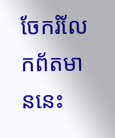ចែករំលែកព័តមាននេះ